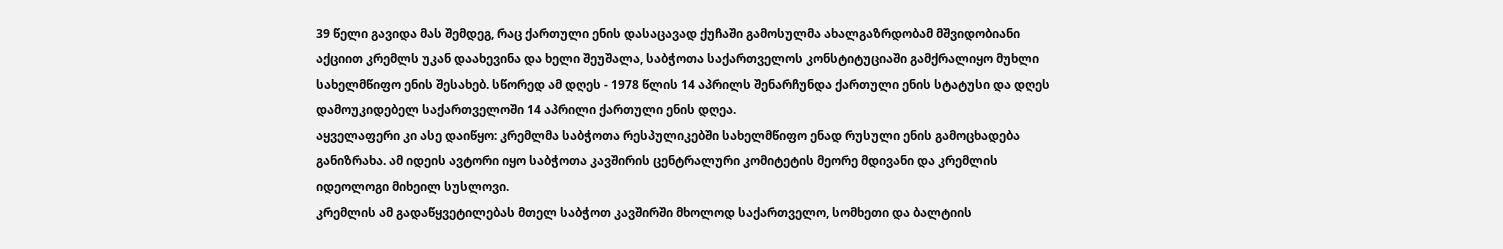39 წელი გავიდა მას შემდეგ, რაც ქართული ენის დასაცავად ქუჩაში გამოსულმა ახალგაზრდობამ მშვიდობიანი აქციით კრემლს უკან დაახევინა და ხელი შეუშალა, საბჭოთა საქართველოს კონსტიტუციაში გამქრალიყო მუხლი სახელმწიფო ენის შესახებ. სწორედ ამ დღეს - 1978 წლის 14 აპრილს შენარჩუნდა ქართული ენის სტატუსი და დღეს დამოუკიდებელ საქართველოში 14 აპრილი ქართული ენის დღეა.
აყველაფერი კი ასე დაიწყო: კრემლმა საბჭოთა რესპულიკებში სახელმწიფო ენად რუსული ენის გამოცხადება განიზრახა. ამ იდეის ავტორი იყო საბჭოთა კავშირის ცენტრალური კომიტეტის მეორე მდივანი და კრემლის იდეოლოგი მიხეილ სუსლოვი.
კრემლის ამ გადაწყვეტილებას მთელ საბჭოთ კავშირში მხოლოდ საქართველო, სომხეთი და ბალტიის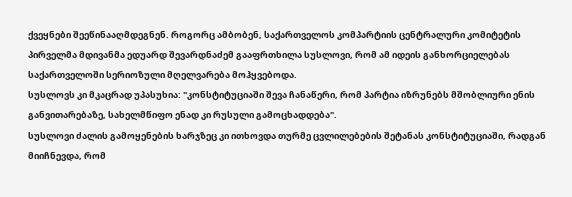ქვეყნები შეეწინააღმდეგნენ. როგორც ამბობენ, საქართველოს კომპარტიის ცენტრალური კომიტეტის პირველმა მდივანმა ედუარდ შევარდნაძემ გააფრთხილა სუსლოვი, რომ ამ იდეის განხორციელებას საქართველოში სერიოზული მღელვარება მოჰყვებოდა.
სუსლოვს კი მკაცრად უპასუხია: "კონსტიტუციაში შევა ჩანაწერი, რომ პარტია იზრუნებს მშობლიური ენის განვითარებაზე, სახელმწიფო ენად კი რუსული გამოცხადდება".
სუსლოვი ძალის გამოყენების ხარჯზეც კი ითხოვდა თურმე ცვლილებების შეტანას კონსტიტუციაში, რადგან მიიჩნევდა, რომ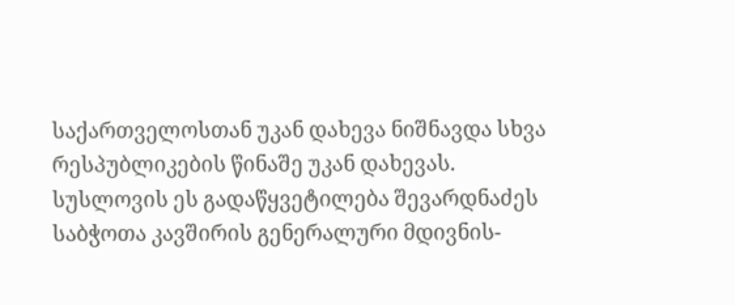საქართველოსთან უკან დახევა ნიშნავდა სხვა რესპუბლიკების წინაშე უკან დახევას.
სუსლოვის ეს გადაწყვეტილება შევარდნაძეს საბჭოთა კავშირის გენერალური მდივნის-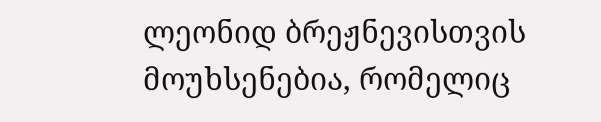ლეონიდ ბრეჟნევისთვის მოუხსენებია, რომელიც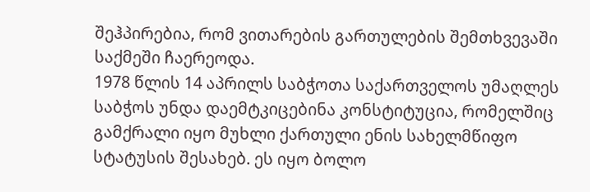შეჰპირებია, რომ ვითარების გართულების შემთხვევაში საქმეში ჩაერეოდა.
1978 წლის 14 აპრილს საბჭოთა საქართველოს უმაღლეს საბჭოს უნდა დაემტკიცებინა კონსტიტუცია, რომელშიც გამქრალი იყო მუხლი ქართული ენის სახელმწიფო სტატუსის შესახებ. ეს იყო ბოლო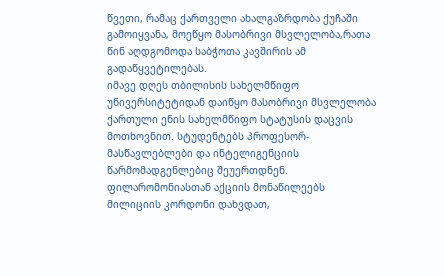წვეთი, რამაც ქართველი ახალგაზრდობა ქუჩაში გამოიყვანა, მოეწყო მასობრივი მსვლელობა,რათა წინ აღდგომოდა საბჭოთა კავშირის ამ გადაწყვეტილებას.
იმავე დღეს თბილისის სახელმწიფო უნივერსიტეტიდან დაიწყო მასობრივი მსვლელობა ქართული ენის სახელმწიფო სტატუსის დაცვის მოთხოვნით. სტუდენტებს პროფესორ-მასწავლებლები და ინტელიგენციის წარმომადგენლებიც შეუერთდნენ.
ფილარომონიასთან აქციის მონაწილეებს მილიციის კორდონი დახვდათ,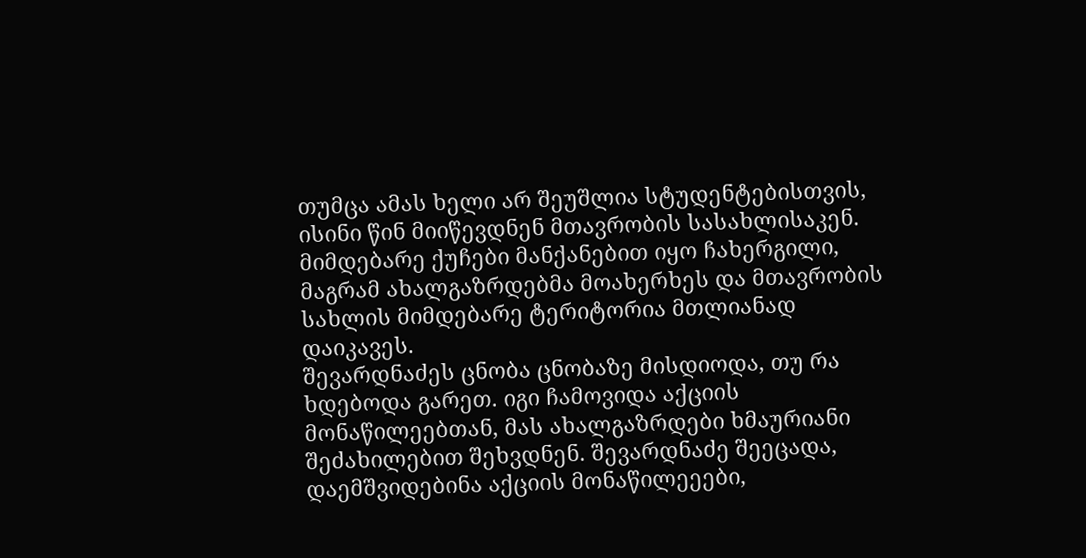თუმცა ამას ხელი არ შეუშლია სტუდენტებისთვის, ისინი წინ მიიწევდნენ მთავრობის სასახლისაკენ. მიმდებარე ქუჩები მანქანებით იყო ჩახერგილი, მაგრამ ახალგაზრდებმა მოახერხეს და მთავრობის სახლის მიმდებარე ტერიტორია მთლიანად დაიკავეს.
შევარდნაძეს ცნობა ცნობაზე მისდიოდა, თუ რა ხდებოდა გარეთ. იგი ჩამოვიდა აქციის მონაწილეებთან, მას ახალგაზრდები ხმაურიანი შეძახილებით შეხვდნენ. შევარდნაძე შეეცადა, დაემშვიდებინა აქციის მონაწილეეები,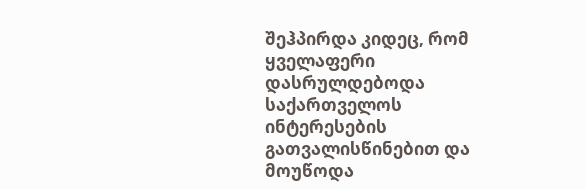შეჰპირდა კიდეც, რომ ყველაფერი დასრულდებოდა საქართველოს ინტერესების გათვალისწინებით და მოუწოდა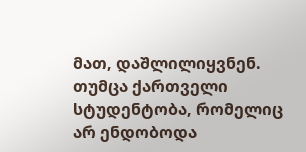მათ, დაშლილიყვნენ. თუმცა ქართველი სტუდენტობა, რომელიც არ ენდობოდა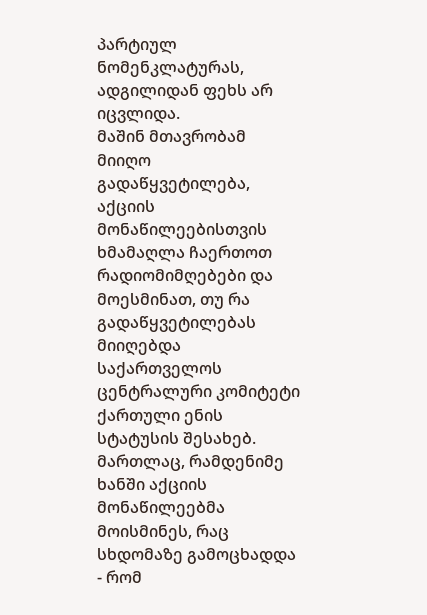პარტიულ ნომენკლატურას, ადგილიდან ფეხს არ იცვლიდა.
მაშინ მთავრობამ მიიღო გადაწყვეტილება, აქციის მონაწილეებისთვის ხმამაღლა ჩაერთოთ რადიომიმღებები და მოესმინათ, თუ რა გადაწყვეტილებას მიიღებდა საქართველოს ცენტრალური კომიტეტი ქართული ენის სტატუსის შესახებ.
მართლაც, რამდენიმე ხანში აქციის მონაწილეებმა მოისმინეს, რაც სხდომაზე გამოცხადდა - რომ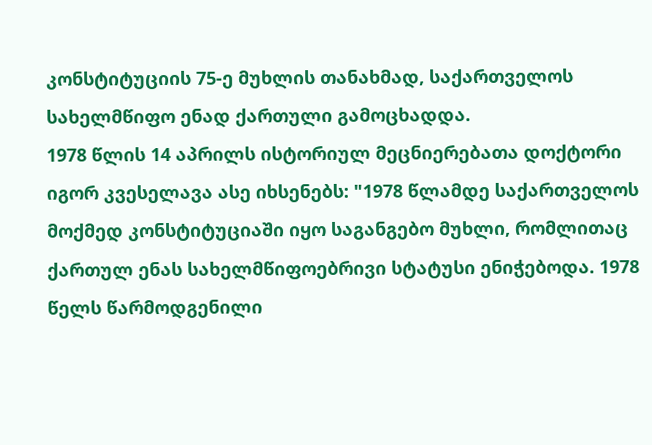კონსტიტუციის 75-ე მუხლის თანახმად, საქართველოს სახელმწიფო ენად ქართული გამოცხადდა.
1978 წლის 14 აპრილს ისტორიულ მეცნიერებათა დოქტორი იგორ კვესელავა ასე იხსენებს: "1978 წლამდე საქართველოს მოქმედ კონსტიტუციაში იყო საგანგებო მუხლი, რომლითაც ქართულ ენას სახელმწიფოებრივი სტატუსი ენიჭებოდა. 1978 წელს წარმოდგენილი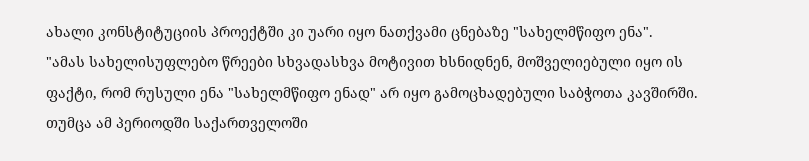ახალი კონსტიტუციის პროექტში კი უარი იყო ნათქვამი ცნებაზე "სახელმწიფო ენა".
"ამას სახელისუფლებო წრეები სხვადასხვა მოტივით ხსნიდნენ, მოშველიებული იყო ის ფაქტი, რომ რუსული ენა "სახელმწიფო ენად" არ იყო გამოცხადებული საბჭოთა კავშირში. თუმცა ამ პერიოდში საქართველოში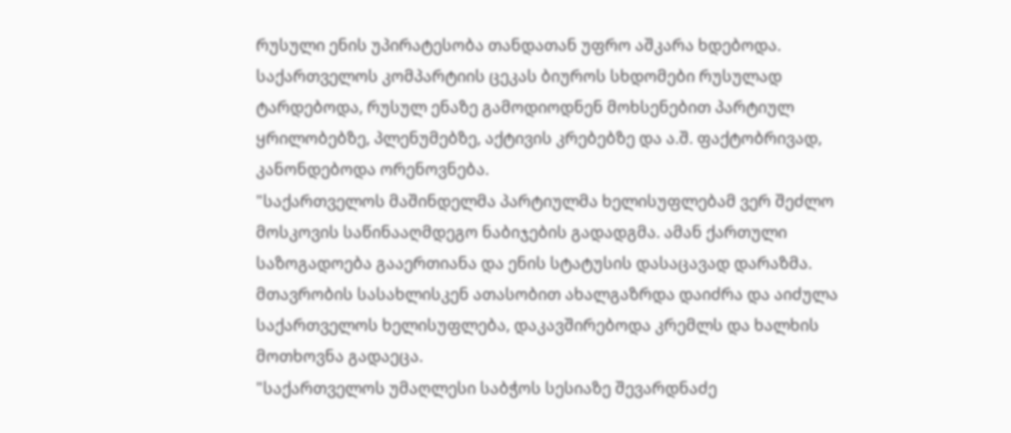რუსული ენის უპირატესობა თანდათან უფრო აშკარა ხდებოდა. საქართველოს კომპარტიის ცეკას ბიუროს სხდომები რუსულად ტარდებოდა, რუსულ ენაზე გამოდიოდნენ მოხსენებით პარტიულ ყრილობებზე, პლენუმებზე, აქტივის კრებებზე და ა.შ. ფაქტობრივად, კანონდებოდა ორენოვნება.
"საქართველოს მაშინდელმა პარტიულმა ხელისუფლებამ ვერ შეძლო მოსკოვის საწინააღმდეგო ნაბიჯების გადადგმა. ამან ქართული საზოგადოება გააერთიანა და ენის სტატუსის დასაცავად დარაზმა. მთავრობის სასახლისკენ ათასობით ახალგაზრდა დაიძრა და აიძულა საქართველოს ხელისუფლება, დაკავშირებოდა კრემლს და ხალხის მოთხოვნა გადაეცა.
"საქართველოს უმაღლესი საბჭოს სესიაზე შევარდნაძე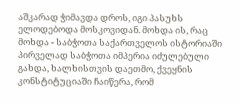აშკარად ჭიმავდა დროს, იგი პასუხს ელოდებოდა მოსკოვიდან. მოხდა ის, რაც მოხდა - საბჭოთა საქართველოს ისტორიაში პირველად საბჭოთა იმპერია იძულებული გახდა, ხალხისთვის დაეთმო, ქვეყნის კონსტიტუციაში ჩაიწერა, რომ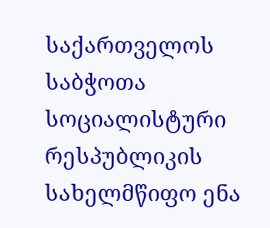საქართველოს საბჭოთა სოციალისტური რესპუბლიკის სახელმწიფო ენა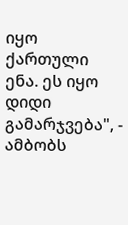იყო ქართული ენა. ეს იყო დიდი გამარჯვება", - ამბობს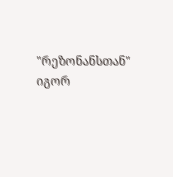"რეზონანსთან" იგორ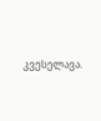კვესელავა.